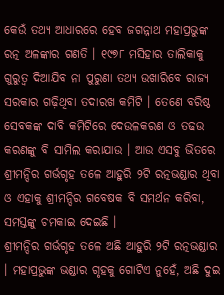କେଉଁ ତଥ୍ୟ ଆଧାରରେ ହେବ ଜଗନ୍ନାଥ ମହାପ୍ରଭୁଙ୍କ ରତ୍ନ ଅଳଙ୍କାର ଗଣତି । ୧୯୭୮ ମସିହାର ତାଲିକାକୁ ଗୁରୁତ୍ୱ ଦିଆଯିବ ନା ପୁରୁଣା ତଥ୍ୟ ଉଖାରିବେ ରାଜ୍ୟ ସରକାର ଗଢ଼ିଥିବା ତଦାରଖ କମିଟି । ତେଣେ ବରିଷ୍ଠ ସେବକଙ୍କ ଦାବି କମିଟିରେ ଦେଉଳକରଣ ଓ ତଢଉ କରଣଙ୍କୁ ବି ସାମିଲ କରାଯାଉ । ଆଉ ଏସବୁ ଭିତରେ ଶ୍ରୀମନ୍ଦିର ଗର୍ଭଗୃହ ତଳେ ଆହୁରି ୨ଟି ରତ୍ନଭଣ୍ଡାର ଥିବା ଓ ଏହାକୁ ଶ୍ରୀମନ୍ଦିର ଗବେଷକ ବି ସମର୍ଥନ କରିବା, ସମସ୍ତଙ୍କୁ ଚମକାଇ ଦେଇଛି ।
ଶ୍ରୀମନ୍ଦିର ଗର୍ଭଗୃହ ତଳେ ଅଛି ଆହୁରି ୨ଟି ରତ୍ନଭଣ୍ଡାର । ମହାପ୍ରଭୁଙ୍କ ଭଣ୍ଡାର ଗୃହକୁ ଗୋଟିଏ ନୁହେଁ, ଅଛି ଦୁଇ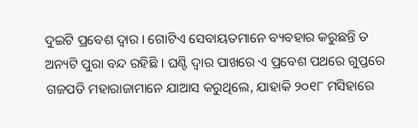ଦୁଇଟି ପ୍ରବେଶ ଦ୍ୱାର । ଗୋଟିଏ ସେବାୟତମାନେ ବ୍ୟବହାର କରୁଛନ୍ତି ତ ଅନ୍ୟଟି ପୁରା ବନ୍ଦ ରହିଛି । ଘଣ୍ଟି ଦ୍ୱାର ପାଖରେ ଏ ପ୍ରବେଶ ପଥରେ ଗୁପ୍ତରେ ଗଜପତି ମହାରାଜାମାନେ ଯାଆସ କରୁଥିଲେ, ଯାହାକି ୨୦୧୮ ମସିହାରେ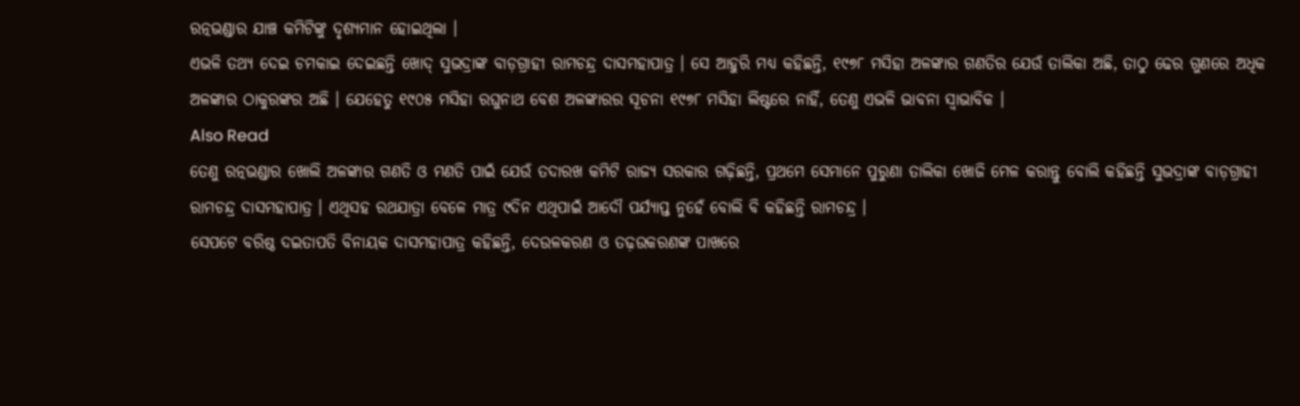ରତ୍ନଭଣ୍ଡାର ଯାଞ୍ଚ କମିଟିଙ୍କୁ ଦୃଶ୍ୟମାନ ହୋଇଥିଲା ।
ଏଭଳି ତଥ୍ୟ ଦେଇ ଚମକାଇ ଦେଇଛନ୍ତି ଖୋଦ୍ ସୁଭଦ୍ରାଙ୍କ ବାଡ଼ଗ୍ରାହୀ ରାମଚନ୍ଦ୍ର ଦାସମହାପାତ୍ର । ସେ ଆହୁରି ମଧ୍ୟ କହିଛନ୍ତି, ୧୯୭୮ ମସିହା ଅଳଙ୍କାର ଗଣତିର ଯେଉଁ ତାଲିକା ଅଛି, ତାଠୁ ଢେର ଗୁଣରେ ଅଧିକ ଅଳଙ୍କାର ଠାକୁରଙ୍କର ଅଛି । ଯେହେତୁ ୧୯୦୫ ମସିହା ରଘୁନାଥ ବେଶ ଅଳଙ୍କାରର ସୂଚନା ୧୯୭୮ ମସିହା ଲିଷ୍ଟରେ ନାହିଁ, ତେଣୁ ଏଭଳି ଭାବନା ସ୍ୱାଭାବିକ ।
Also Read
ତେଣୁ ରତ୍ନଭଣ୍ଡାର ଖୋଲି ଅଳଙ୍କାର ଗଣତି ଓ ମଣତି ପାଇଁ ଯେଉଁ ତଦାରଖ କମିଟି ରାଜ୍ୟ ସରକାର ଗଢ଼ିଛନ୍ତି, ପ୍ରଥମେ ସେମାନେ ପୁରୁଣା ତାଲିକା ଖୋଜି ମେଳ କରାନ୍ତୁ ବୋଲି କହିଛନ୍ତି ସୁଭଦ୍ରାଙ୍କ ବାଡ଼ଗ୍ରାହୀ ରାମଚନ୍ଦ୍ର ଦାସମହାପାତ୍ର । ଏଥିସହ ରଥଯାତ୍ରା ବେଳେ ମାତ୍ର ୯ଦିନ ଏଥିପାଇଁ ଆଦୌ ପର୍ଯ୍ୟାପ୍ତ ନୁହେଁ ବୋଲି ବି କହିଛନ୍ତି ରାମଚନ୍ଦ୍ର ।
ସେପଟେ ବରିଷ୍ଠ ଦଇତାପତି ବିନାୟକ ଦାସମହାପାତ୍ର କହିଛନ୍ତି, ଦେଉଳକରଣ ଓ ତଢ଼ଉକରଣଙ୍କ ପାଖରେ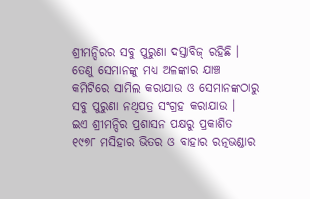ଶ୍ରୀମନ୍ଦିରର ସବୁ ପୁରୁଣା ଦସ୍ତାବିଜ୍ ରହିଛି । ତେଣୁ ସେମାନଙ୍କୁ ମଧ୍ୟ ଅଳଙ୍କାର ଯାଞ୍ଚ କମିଟିରେ ସାମିଲ କରାଯାଉ ଓ ସେମାନଙ୍କଠାରୁ ସବୁ ପୁରୁଣା ନଥିପତ୍ର ସଂଗ୍ରହ କରାଯାଉ ।
ଇଏ ଶ୍ରୀମନ୍ଦିର ପ୍ରଶାସନ ପକ୍ଷରୁ ପ୍ରକାଶିତ ୧୯୭୮ ମସିହାର ଭିତର ଓ ବାହାର ରତ୍ନଭଣ୍ଡାର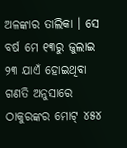ଅଳଙ୍କାର ତାଲିକା । ସେ ବର୍ଷ ମେ ୧୩ରୁ ଜୁଲାଇ ୨୩ ଯାଏଁ ହୋଇଥିବା ଗଣତି ଅନୁସାରେ ଠାକୁରଙ୍କର ମୋଟ୍ ୪୫୪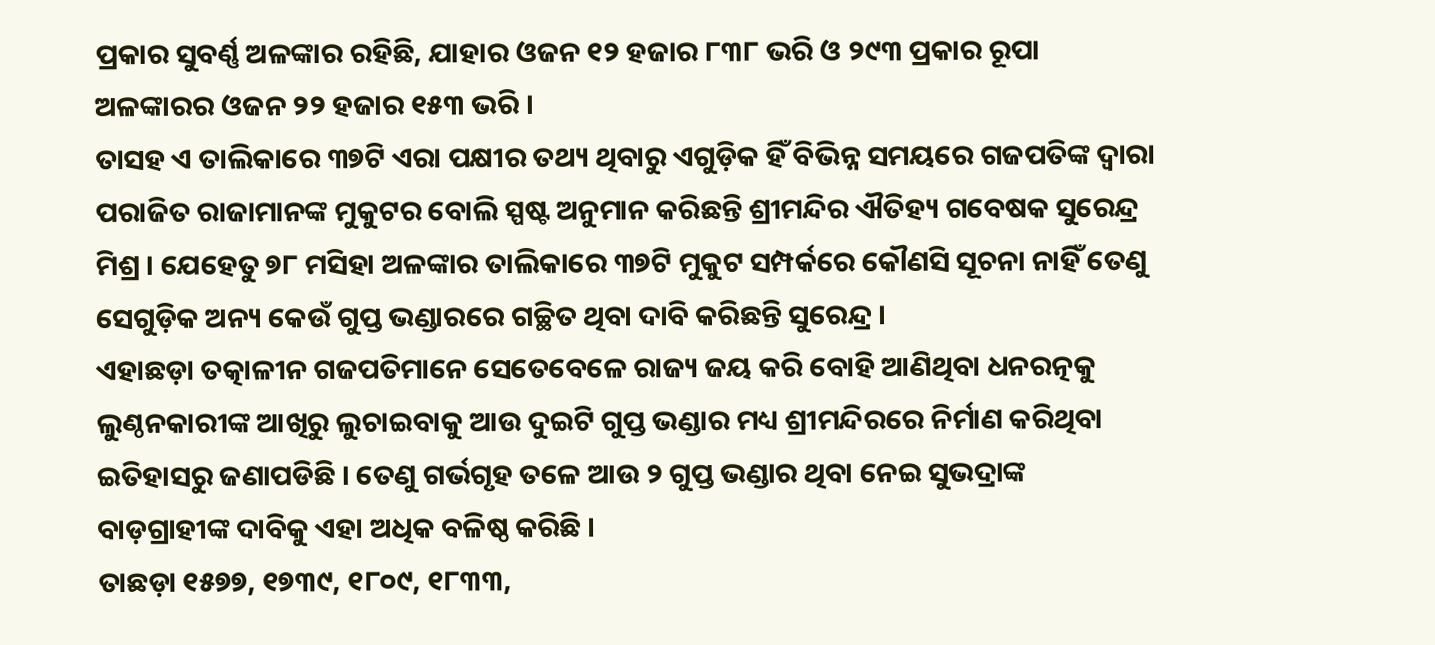ପ୍ରକାର ସୁବର୍ଣ୍ଣ ଅଳଙ୍କାର ରହିଛି, ଯାହାର ଓଜନ ୧୨ ହଜାର ୮୩୮ ଭରି ଓ ୨୯୩ ପ୍ରକାର ରୂପା ଅଳଙ୍କାରର ଓଜନ ୨୨ ହଜାର ୧୫୩ ଭରି ।
ତାସହ ଏ ତାଲିକାରେ ୩୭ଟି ଏରା ପକ୍ଷୀର ତଥ୍ୟ ଥିବାରୁ ଏଗୁଡ଼ିକ ହିଁ ବିଭିନ୍ନ ସମୟରେ ଗଜପତିଙ୍କ ଦ୍ୱାରା ପରାଜିତ ରାଜାମାନଙ୍କ ମୁକୁଟର ବୋଲି ସ୍ପଷ୍ଟ ଅନୁମାନ କରିଛନ୍ତି ଶ୍ରୀମନ୍ଦିର ଐତିହ୍ୟ ଗବେଷକ ସୁରେନ୍ଦ୍ର ମିଶ୍ର । ଯେହେତୁ ୭୮ ମସିହା ଅଳଙ୍କାର ତାଲିକାରେ ୩୭ଟି ମୁକୁଟ ସମ୍ପର୍କରେ କୌଣସି ସୂଚନା ନାହିଁ ତେଣୁ ସେଗୁଡ଼ିକ ଅନ୍ୟ କେଉଁ ଗୁପ୍ତ ଭଣ୍ଡାରରେ ଗଚ୍ଛିତ ଥିବା ଦାବି କରିଛନ୍ତି ସୁରେନ୍ଦ୍ର ।
ଏହାଛଡ଼ା ତତ୍କାଳୀନ ଗଜପତିମାନେ ସେତେବେଳେ ରାଜ୍ୟ ଜୟ କରି ବୋହି ଆଣିଥିବା ଧନରତ୍ନକୁ ଲୁଣ୍ଠନକାରୀଙ୍କ ଆଖିରୁ ଲୁଚାଇବାକୁ ଆଉ ଦୁଇଟି ଗୁପ୍ତ ଭଣ୍ଡାର ମଧ୍ୟ ଶ୍ରୀମନ୍ଦିରରେ ନିର୍ମାଣ କରିଥିବା ଇତିହାସରୁ ଜଣାପଡିଛି । ତେଣୁ ଗର୍ଭଗୃହ ତଳେ ଆଉ ୨ ଗୁପ୍ତ ଭଣ୍ଡାର ଥିବା ନେଇ ସୁଭଦ୍ରାଙ୍କ ବାଡ଼ଗ୍ରାହୀଙ୍କ ଦାବିକୁ ଏହା ଅଧିକ ବଳିଷ୍ଠ କରିଛି ।
ତାଛଡ଼ା ୧୫୭୭, ୧୭୩୯, ୧୮୦୯, ୧୮୩୩,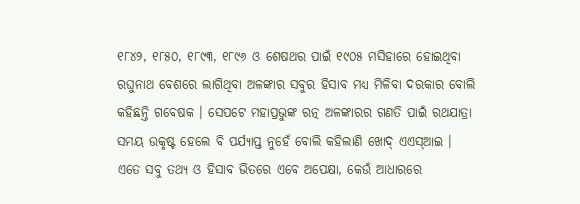୧୮୪୨, ୧୮୫୦, ୧୮୯୩, ୧୮୯୬ ଓ ଶେଷଥର ପାଇଁ ୧୯୦୫ ମସିହାରେ ହୋଇଥିବା ରଘୁନାଥ ବେଶରେ ଲାଗିଥିବା ଅଳଙ୍କାର ସବୁର ହିସାବ ମଧ୍ୟ ମିଳିବା ଦରକାର ବୋଲି କହିଛନ୍ତି ଗବେଷକ । ସେପଟେ ମହାପ୍ରଭୁଙ୍କ ରତ୍ନ ଅଳଙ୍କାରର ଗଣତି ପାଇଁ ରଥଯାତ୍ରା ସମୟ ଉକୃଷ୍ଟ ହେଲେ ବି ପର୍ଯ୍ୟାପ୍ତ ନୁହେଁ ବୋଲି କହିଲାଣି ଖୋଦ୍ ଏଏସ୍ଆଇ । ଏତେ ସବୁ ତଥ୍ୟ ଓ ହିସାବ ଭିତରେ ଏବେ ଅପେକ୍ଷା, କେଉଁ ଆଧାରରେ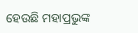ହେଉଛି ମହାପ୍ରଭୁଙ୍କ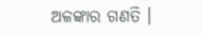ଅଳଙ୍କାର ଗଣତି ।